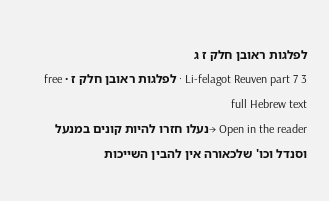לפלגות ראובן חלק ז ג
Li-felagot Reuven part 7 3 · לפלגות ראובן חלק ז · free full Hebrew text
Open in the reader →נעלו חזרו להיות קונים במנעל וסנדל וכו' שלכאורה אין להבין השייכות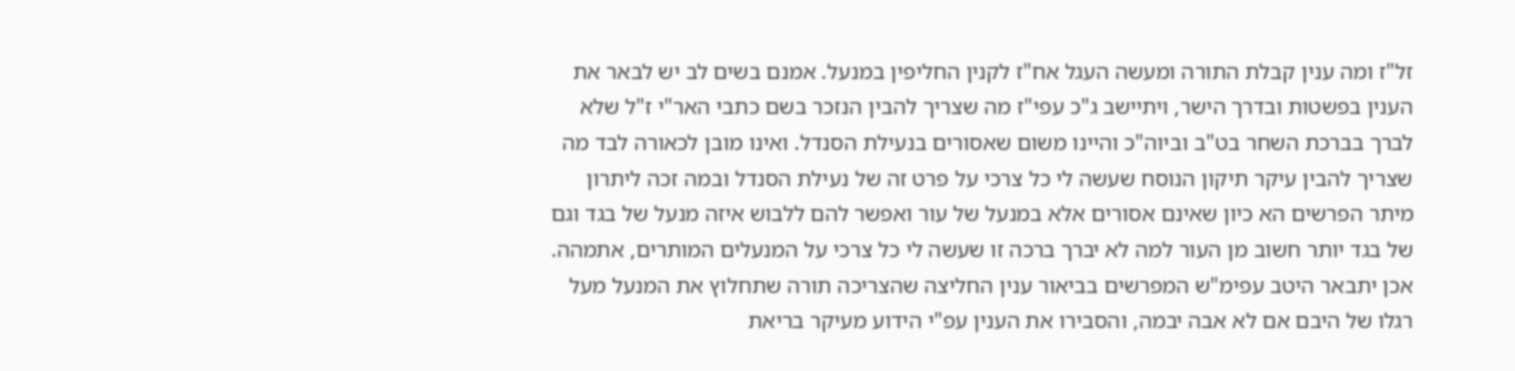זל"ז ומה ענין קבלת התורה ומעשה העגל אח"ז לקנין החליפין במנעל. אמנם בשים לב יש לבאר את הענין בפשטות ובדרך הישר, ויתיישב ג"כ עפי"ז מה שצריך להבין הנזכר בשם כתבי האר"י ז"ל שלא לברך בברכת השחר בט"ב וביוה"כ והיינו משום שאסורים בנעילת הסנדל. ואינו מובן לכאורה לבד מה שצריך להבין עיקר תיקון הנוסח שעשה לי כל צרכי על פרט זה של נעילת הסנדל ובמה זכה ליתרון מיתר הפרשים הא כיון שאינם אסורים אלא במנעל של עור ואפשר להם ללבוש איזה מנעל של בגד וגם של בגד יותר חשוב מן העור למה לא יברך ברכה זו שעשה לי כל צרכי על המנעלים המותרים, אתמהה. אכן יתבאר היטב עפימ"ש המפרשים בביאור ענין החליצה שהצריכה תורה שתחלוץ את המנעל מעל רגלו של היבם אם לא אבה יבמה, והסבירו את הענין עפ"י הידוע מעיקר בריאת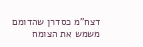דצח"מ כסדרן שהדומם משמש את הצומח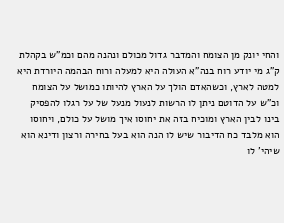והחי יונק מן הצומח והמדבר גדול מכולם ונהנה מהם וכמ"ש בקהלת ק"ג מי יודע רוח בנה"א העולה היא למעלה ורוח הבהמה היורדת היא למטה לארץ, וכשהאדם הולך על הארץ להיותו כמושל על הצומח וכ"ש על הדוטם ניתן לו הרשות לנעול מנעל של על רגלו להפסיק בינו לבין הארץ ומוכיח בזה את יחוסו איך מושל על כולם, ויחוסו הוא מלבד כח הדיבור שיש לו הנה הוא בעל בחירה ורצון ודינא הוא שיהי' לו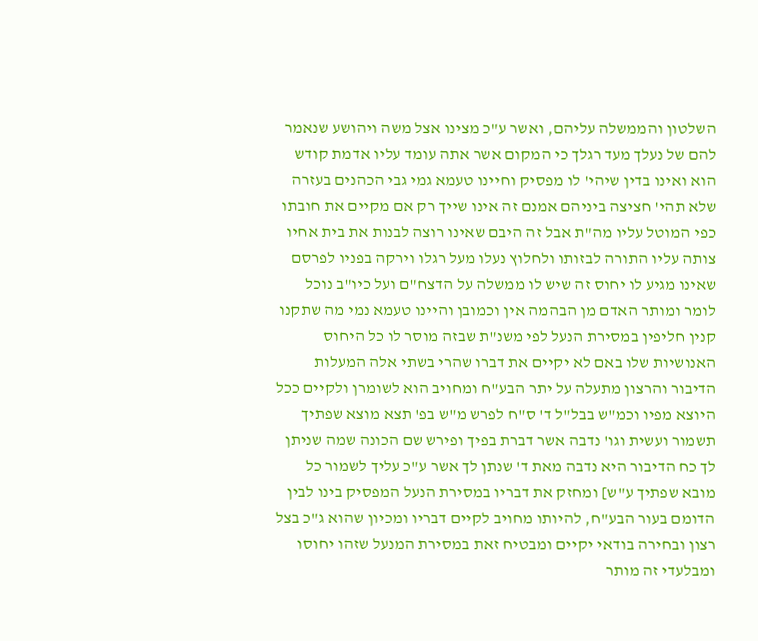השלטון והממשלה עליהם, ואשר ע"כ מצינו אצל משה ויהושע שנאמר להם של נעלך מעד רגלך כי המקום אשר אתה עומד עליו אדמת קודש הוא ואינו בדין שיהי' לו מפסיק וחיינו טעמא גמי גבי הכהנים בעזרה שלא תהי' חציצה ביניהם אמנם זה אינו שייך רק אם מקיים את חובתו כפי המוטל עליו מה"ת אבל זה היבם שאינו רוצה לבנות את בית אחיו צותה עליו התורה לבזותו ולחלוץ נעלו מעל רגלו וירקה בפניו לפרסם שאינו מגיע לו יחוס זה שיש לו ממשלה על הדצח"ם ועל כיו"ב נוכל לומר ומותר האדם מן הבהמה אין וכמובן והיינו טעמא נמי מה שתקנו קנין חליפין במסירת הנעל לפי משנ"ת שבזה מוסר לו כל היחוס האנושיות שלו באם לא יקיים את דברו שהרי בשתי אלה המעלות הדיבור והרצון מתעלה על יתר הבע"ח ומחויב הוא לשומרן ולקיים ככל היוצא מפיו וכמ"ש בבל"ל ד' ס"ח לפרש מ"ש בפ' תצא מוצא שפתיך תשמור ועשית וגו' נדבה אשר דברת בפיך ופירש שם הכונה שמה שניתן לך כח הדיבור היא נדבה מאת ד' שנתן לך אשר ע"כ עליך לשמור כל מובא שפתיך ע"ש] ומחזק את דבריו במסירת הנעל המפסיק בינו לבין הדומם בעור הבע"ח, להיותו מחויב לקיים דבריו ומכיון שהוא ג"כ בצל רצון ובחירה בודאי יקיים ומבטיח זאת במסירת המנעל שזהו יחוסו ומבלעדי זה מותר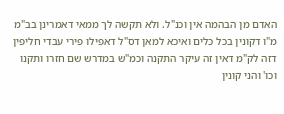האדם מן הבהמה אין וכנ"ל. ולא תקשה לך ממאי דאמרינן בב"מ מ"ו דקונין בכל כלים ואיכא למאן דס"ל דאפילו פירי עבדי חליפין דזה לק"מ דאין זה עיקר התקנה וכמ"ש במדרש שם חזרו ותקנו וכו' והני קונין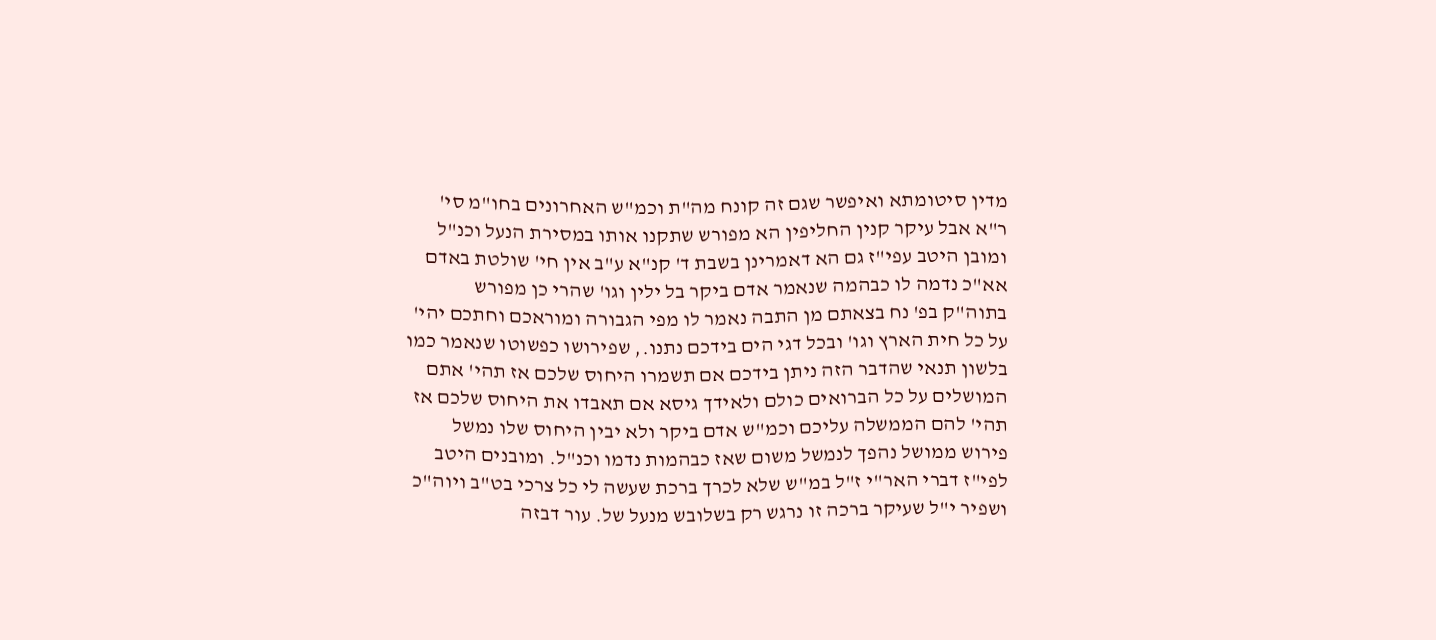מדין סיטומתא ואיפשר שגם זה קונח מה"ת וכמ"ש האחרונים בחו"מ סי' ר"א אבל עיקר קנין החליפין הא מפורש שתקנו אותו במסירת הנעל וכנ"ל ומובן היטב עפי"ז גם הא דאמרינן בשבת ד' קנ"א ע"ב אין חי' שולטת באדם אא"כ נדמה לו כבהמה שנאמר אדם ביקר בל ילין וגו' שהרי כן מפורש בתוה"ק בפ' נח בצאתם מן התבה נאמר לו מפי הגבורה ומוראכם וחתכם יהי' על כל חית הארץ וגו' ובכל דגי הים בידכם נתנו., שפירושו כפשוטו שנאמר כמו בלשון תנאי שהדבר הזה ניתן בידכם אם תשמרו היחוס שלכם אז תהי' אתם המושלים על כל הברואים כולם ולאידך גיסא אם תאבדו את היחוס שלכם אז תהי' להם הממשלה עליכם וכמ"ש אדם ביקר ולא יבין היחוס שלו נמשל פירוש ממושל נהפך לנמשל משום שאז כבהמות נדמו וכנ"ל. ומובנים היטב לפי"ז דברי האר"י ז"ל במ"ש שלא לכרך ברכת שעשה לי כל צרכי בט"ב ויוה"כ ושפיר י"ל שעיקר ברכה זו נרגש רק בשלובש מנעל של. עור דבזה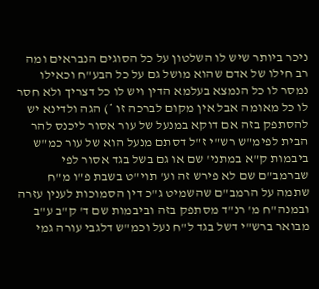ניכר ביותר שיש לו השלטון על כל הסוגים הנבראים ומה רב חילו של אדם שהוא מושל גם על כל הבע"ח וכאילו נמסר לו כל הנמצא בעלמא הדין ויש לו כל דצריך ולא חסר לו כל מאומה אבל אין מקום לברכה זו *) הגה ולדינא יש להסתפק בזה אם דוקא במנעל של עור אסור ליכנס להר הבית לפימ"ש רש"י ז"ל דסתם מנעל הוא של עור כמ"ש ביבמות ק"א במתני' שם או גם בשל בגד אסור לפי שברמב"ם שם לא פירש זה וע' תוי"ט בשבת פ"ו מ"ח שתמה על הרמב"ם שהשמיט ג"כ דין הסמוכות לענין עזרה ובמנה"ח מ' רנ"ד מסתפק בזה וביבמות שם ד' ק"ב ע"ב מבואר ברש"י דשל בגד ל"ח נעל וכמ"ש דלגבי עורה גמי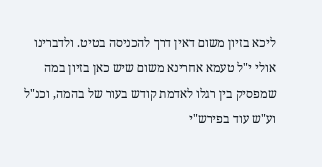ליכא בזיון משום דאין דרך להכניסה בטיט. ולדברינו אולי י"ל טעמא אחרינא משום שיש כאן בזיון במה שמפסיק בין רגלו לאדמת קודש בעור של בהמה, וכנ"ל וע"ש עוד בפירש"י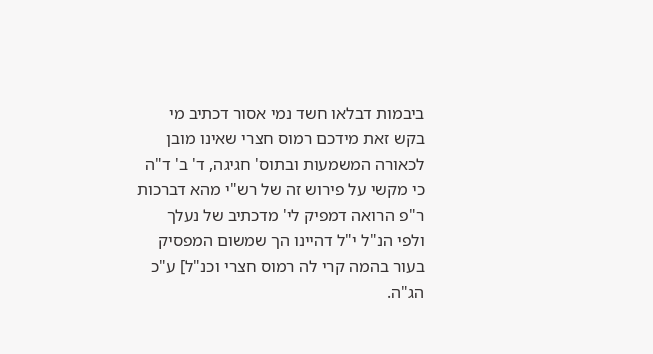ביבמות דבלאו חשד נמי אסור דכתיב מי בקש זאת מידכם רמוס חצרי שאינו מובן לכאורה המשמעות ובתוס' חגיגה, ד' ב' ד"ה כי מקשי על פירוש זה של רש"י מהא דברכות ר"פ הרואה דמפיק לי' מדכתיב של נעלך ולפי הנ"ל י"ל דהיינו הך שמשום המפסיק בעור בהמה קרי לה רמוס חצרי וכנ"ל] ע"כ הג"ה.